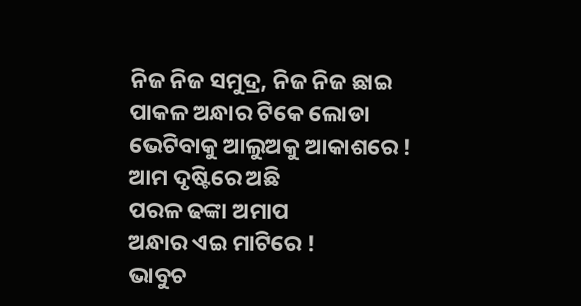ନିଜ ନିଜ ସମୁଦ୍ର, ନିଜ ନିଜ ଛାଇ
ପାକଳ ଅନ୍ଧାର ଟିକେ ଲୋଡା
ଭେଟିବାକୁ ଆଲୁଅକୁ ଆକାଶରେ !
ଆମ ଦୃଷ୍ଟିରେ ଅଛି
ପରଳ ଢଙ୍କା ଅମାପ
ଅନ୍ଧାର ଏଇ ମାଟିରେ !
ଭାବୁଚ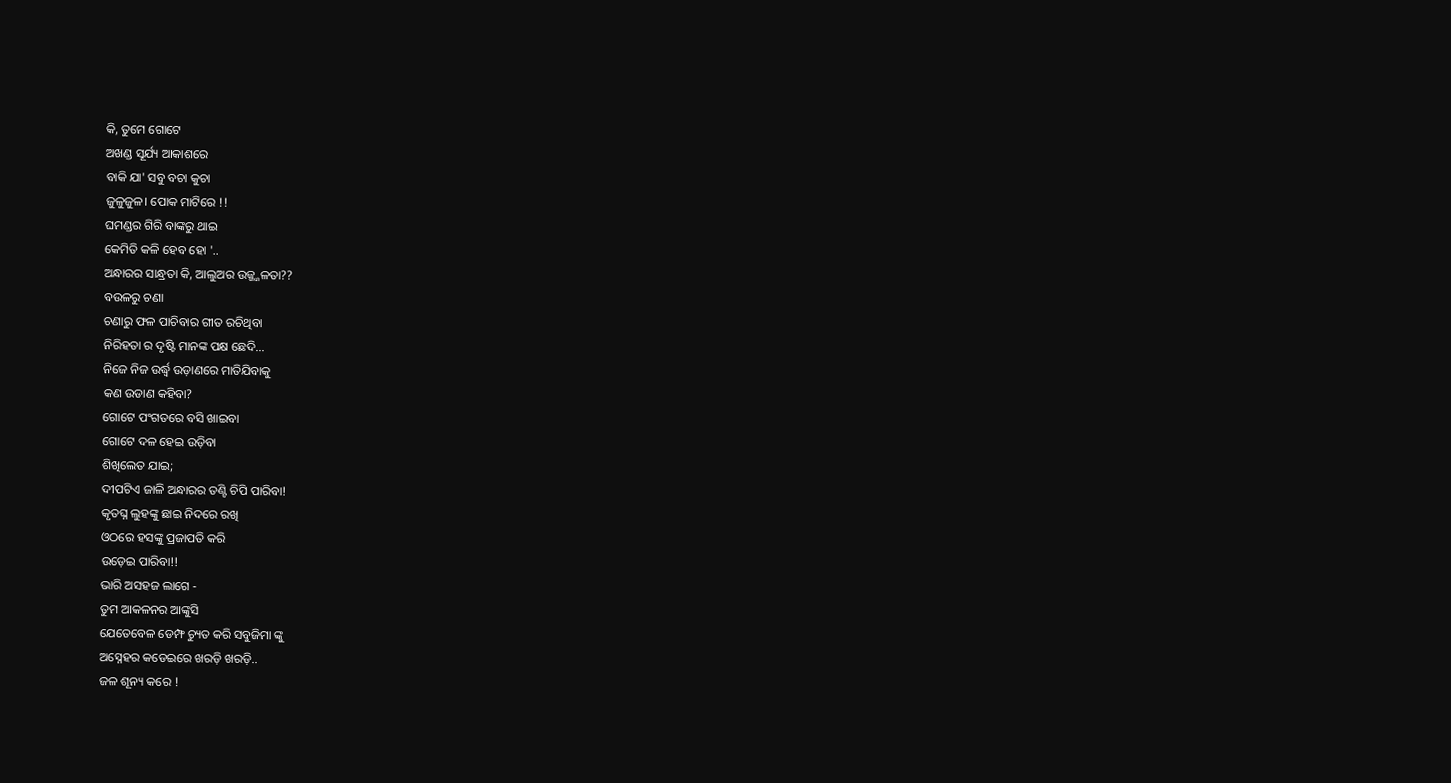କି, ତୁମେ ଗୋଟେ
ଅଖଣ୍ଡ ସୂର୍ଯ୍ୟ ଆକାଶରେ
ବାକି ଯା' ସବୁ ବଚା କୁଚା
ଜୁଳୁଜୁଳ। ପୋକ ମାଟିରେ !!
ଘମଣ୍ଡର ଗିରି ବାଙ୍କରୁ ଥାଇ
କେମିତି କଳି ହେବ ହୋ '..
ଅନ୍ଧାରର ସାନ୍ଧ୍ରତା କି, ଆଲୁଅର ଉଜ୍ଜ୍ଜଳତା??
ବଉଳରୁ ଚଣା
ଚଣାରୁ ଫଳ ପାଚିବାର ଗୀତ ରଚିଥିବା
ନିରିହତା ର ଦୃଷ୍ଟି ମାନଙ୍କ ପକ୍ଷ ଛେଦି...
ନିଜେ ନିଜ ଉର୍ଦ୍ଧ୍ଵ ଉଡ଼ାଣରେ ମାତିଯିବାକୁ
କଣ ଉଡାଣ କହିବା?
ଗୋଟେ ପଂଗତରେ ବସି ଖାଇବା
ଗୋଟେ ଦଳ ହେଇ ଉଡ଼ିବା
ଶିଖିଲେତ ଯାଇ;
ଦୀପଟିଏ ଜାଳି ଅନ୍ଧାରର ତଣ୍ଟି ଚିପି ପାରିବା!
କୃତଘ୍ନ ଲୁହଙ୍କୁ ଛାଇ ନିଦରେ ରଖି
ଓଠରେ ହସଙ୍କୁ ପ୍ରଜାପତି କରି
ଉଡ଼େଇ ପାରିବା!!
ଭାରି ଅସହଜ ଲାଗେ -
ତୁମ ଆକଳନର ଆଙ୍କୁସି
ଯେତେବେଳ ଡେମ୍ଫ ଚ୍ୟୁତ କରି ସବୁଜିମା ଙ୍କୁ
ଅସ୍ନେହର କଡେଇରେ ଖରଡ଼ି ଖରଡ଼ି..
ଜଳ ଶୂନ୍ୟ କରେ !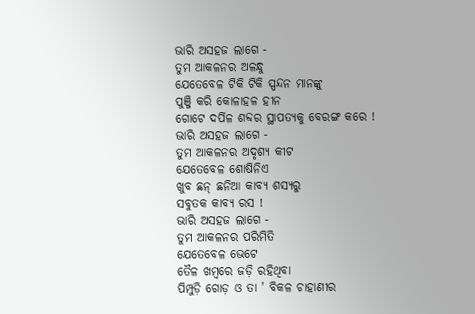ଭାରି ଅସହଜ ଲାଗେ -
ତୁମ ଆକଳନର ଅଳନ୍ଧୁ
ଯେତେବେଳ ଟିକି ଟିକି ସ୍ପନ୍ଦନ ମାନଙ୍କୁ
ପୁଞ୍ଜି କରି କୋଳାହଳ ହୀନ
ଗୋଟେ ଦର୍ପିଳ ଶବ୍ଦର ସ୍ଥାପତ୍ୟକୁ ବେରଙ୍ଗ କରେ !
ଭାରି ଅସହଜ ଲାଗେ -
ତୁମ ଆକଳନର ଅଦୃଶ୍ୟ କୀଟ
ଯେତେବେଳ ଶୋଷିନିଏ
ଖୁବ ଛନ୍ ଛନିଆ କାବ୍ୟ ଶସ୍ୟରୁ
ସବୁତକ କାବ୍ୟ ରସ !
ଭାରି ଅସହଜ ଲାଗେ -
ତୁମ ଆକଳନର ପରିମିତି
ଯେତେବେଳ ଭେଟେ
ତୈଳ ଖମ୍ବରେ ଜଡ଼ି ରହିଥିବା
ପିମ୍ପୁଡ଼ି ଗୋଡ଼ ଓ ତା ' ବିକଳ ଚାହାଣୀର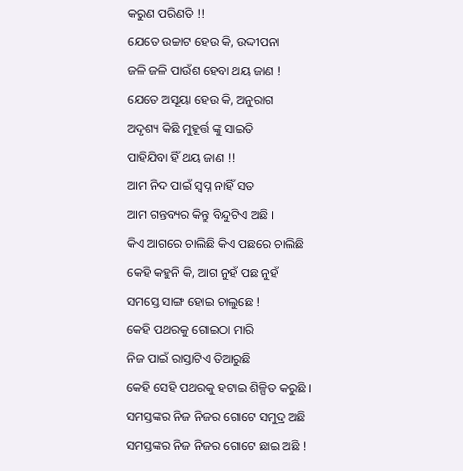କରୁଣ ପରିଣତି !!
ଯେତେ ଉଚ୍ଚାଟ ହେଉ କି, ଉଦ୍ଦୀପନା
ଜଳି ଜଳି ପାଉଁଶ ହେବା ଥୟ ଜାଣ !
ଯେତେ ଅସୂୟା ହେଉ କି, ଅନୁରାଗ
ଅଦୃଶ୍ୟ କିଛି ମୁହୂର୍ତ୍ତ ଙ୍କୁ ସାଇତି
ପାହିଯିବା ହିଁ ଥୟ ଜାଣ !!
ଆମ ନିଦ ପାଇଁ ସ୍ବପ୍ନ ନାହିଁ ସତ
ଆମ ଗନ୍ତବ୍ୟର କିନ୍ତୁ ବିନ୍ଦୁଟିଏ ଅଛି ।
କିଏ ଆଗରେ ଚାଲିଛି କିଏ ପଛରେ ଚାଲିଛି
କେହି କହୁନି କି, ଆଗ ନୁହଁ ପଛ ନୁହଁ
ସମସ୍ତେ ସାଙ୍ଗ ହୋଇ ଚାଲୁଛେ !
କେହି ପଥରକୁ ଗୋଇଠା ମାରି
ନିଜ ପାଇଁ ରାସ୍ତାଟିଏ ତିଆରୁଛି
କେହି ସେହି ପଥରକୁ ହଟାଇ ଶିଳ୍ପିତ କରୁଛି ।
ସମସ୍ତଙ୍କର ନିଜ ନିଜର ଗୋଟେ ସମୁଦ୍ର ଅଛି
ସମସ୍ତଙ୍କର ନିଜ ନିଜର ଗୋଟେ ଛାଇ ଅଛି !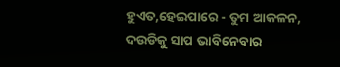ହୁଏତ,ହେଇପାରେ - ତୁମ ଆକଳନ,
ଦଉଡିକୁ ସାପ ଭାବିନେବାର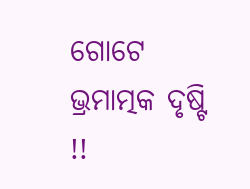ଗୋଟେ ଭ୍ରମାତ୍ମକ ଦୃଷ୍ଟି !!